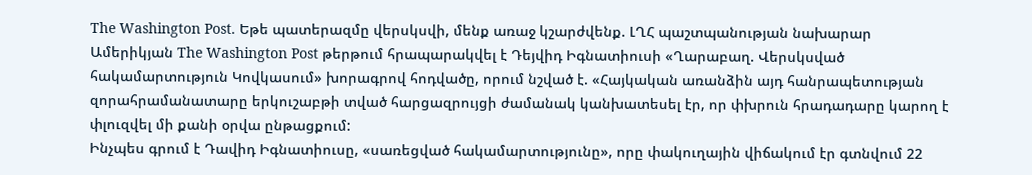The Washington Post. Եթե պատերազմը վերսկսվի, մենք առաջ կշարժվենք. ԼՂՀ պաշտպանության նախարար
Ամերիկյան The Washington Post թերթում հրապարակվել է Դեյվիդ Իգնատիուսի «Ղարաբաղ. Վերսկսված հակամարտություն Կովկասում» խորագրով հոդվածը, որում նշված է. «Հայկական առանձին այդ հանրապետության զորահրամանատարը երկուշաբթի տված հարցազրույցի ժամանակ կանխատեսել էր, որ փխրուն հրադադարը կարող է փլուզվել մի քանի օրվա ընթացքում:
Ինչպես գրում է Դավիդ Իգնատիուսը, «սառեցված հակամարտությունը», որը փակուղային վիճակում էր գտնվում 22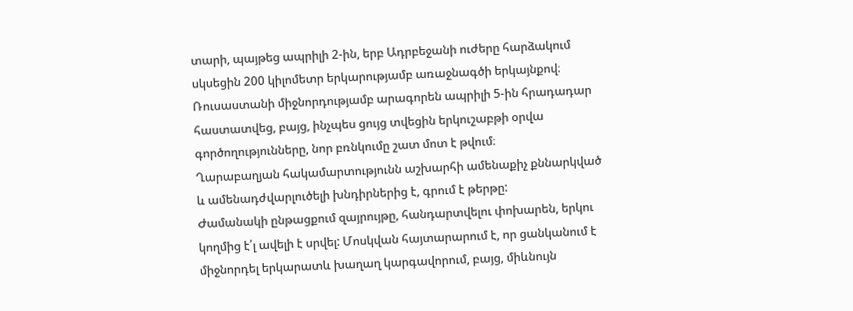տարի, պայթեց ապրիլի 2-ին, երբ Ադրբեջանի ուժերը հարձակում սկսեցին 200 կիլոմետր երկարությամբ առաջնագծի երկայնքով։
Ռուսաստանի միջնորդությամբ արագորեն ապրիլի 5-ին հրադադար հաստատվեց, բայց, ինչպես ցույց տվեցին երկուշաբթի օրվա գործողությունները, նոր բռնկումը շատ մոտ է թվում։
Ղարաբաղյան հակամարտությունն աշխարհի ամենաքիչ քննարկված և ամենադժվարլուծելի խնդիրներից է, գրում է թերթը:
Ժամանակի ընթացքում զայրույթը, հանդարտվելու փոխարեն, երկու կողմից է՛լ ավելի է սրվել: Մոսկվան հայտարարում է, որ ցանկանում է միջնորդել երկարատև խաղաղ կարգավորում, բայց, միևնույն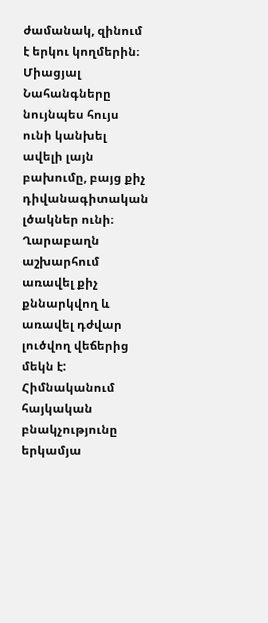ժամանակ, զինում է երկու կողմերին։ Միացյալ Նահանգները նույնպես հույս ունի կանխել ավելի լայն բախումը, բայց քիչ դիվանագիտական լծակներ ունի։
Ղարաբաղն աշխարհում առավել քիչ քննարկվող և առավել դժվար լուծվող վեճերից մեկն է: Հիմնականում հայկական բնակչությունը երկամյա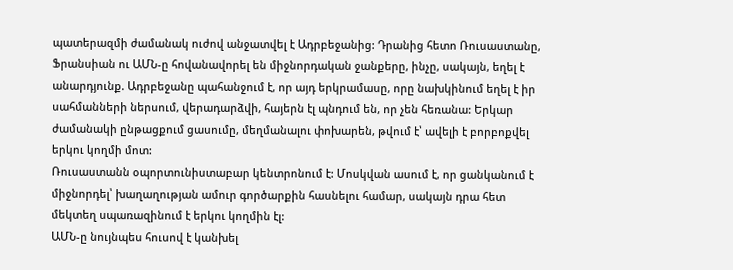պատերազմի ժամանակ ուժով անջատվել է Ադրբեջանից: Դրանից հետո Ռուսաստանը, Ֆրանսիան ու ԱՄՆ-ը հովանավորել են միջնորդական ջանքերը, ինչը, սակայն, եղել է անարդյունք. Ադրբեջանը պահանջում է, որ այդ երկրամասը, որը նախկինում եղել է իր սահմանների ներսում, վերադարձվի, հայերն էլ պնդում են, որ չեն հեռանա: Երկար ժամանակի ընթացքում ցասումը, մեղմանալու փոխարեն, թվում է՝ ավելի է բորբոքվել երկու կողմի մոտ:
Ռուսաստանն օպորտունիստաբար կենտրոնում է: Մոսկվան ասում է, որ ցանկանում է միջնորդել՝ խաղաղության ամուր գործարքին հասնելու համար, սակայն դրա հետ մեկտեղ սպառազինում է երկու կողմին էլ:
ԱՄՆ-ը նույնպես հուսով է կանխել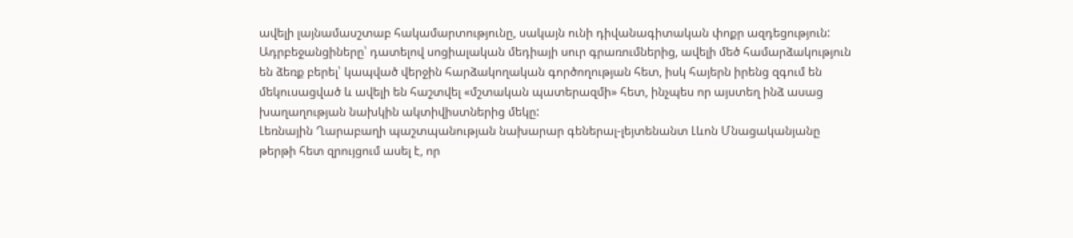ավելի լայնամասշտաբ հակամարտությունը, սակայն ունի դիվանագիտական փոքր ազդեցություն: Ադրբեջանցիները՝ դատելով սոցիալական մեդիայի սուր գրառումներից, ավելի մեծ համարձակություն են ձեռք բերել՝ կապված վերջին հարձակողական գործողության հետ, իսկ հայերն իրենց զգում են մեկուսացված և ավելի են հաշտվել «մշտական պատերազմի» հետ, ինչպես որ այստեղ ինձ ասաց խաղաղության նախկին ակտիվիստներից մեկը:
Լեռնային Ղարաբաղի պաշտպանության նախարար գեներալ-լեյտենանտ Լևոն Մնացականյանը թերթի հետ զրույցում ասել է, որ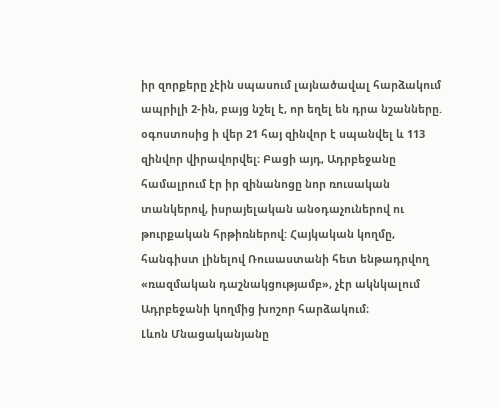իր զորքերը չէին սպասում լայնածավալ հարձակում ապրիլի 2-ին, բայց նշել է, որ եղել են դրա նշանները. օգոստոսից ի վեր 21 հայ զինվոր է սպանվել և 113 զինվոր վիրավորվել։ Բացի այդ, Ադրբեջանը համալրում էր իր զինանոցը նոր ռուսական տանկերով, իսրայելական անօդաչուներով ու թուրքական հրթիռներով: Հայկական կողմը, հանգիստ լինելով Ռուսաստանի հետ ենթադրվող «ռազմական դաշնակցությամբ», չէր ակնկալում Ադրբեջանի կողմից խոշոր հարձակում։
Լևոն Մնացականյանը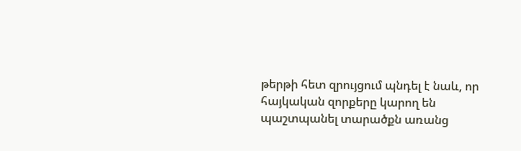թերթի հետ զրույցում պնդել է նաև, որ հայկական զորքերը կարող են պաշտպանել տարածքն առանց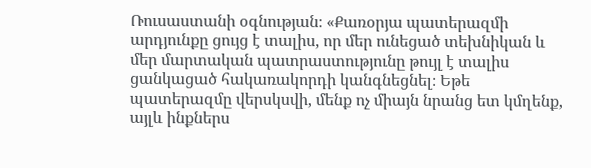Ռուսաստանի օգնության։ «Քառօրյա պատերազմի արդյունքը ցույց է տալիս, որ մեր ունեցած տեխնիկան և մեր մարտական պատրաստությունը թույլ է տալիս ցանկացած հակառակորդի կանգնեցնել։ Եթե պատերազմը վերսկսվի, մենք ոչ միայն նրանց ետ կմղենք, այլև ինքներս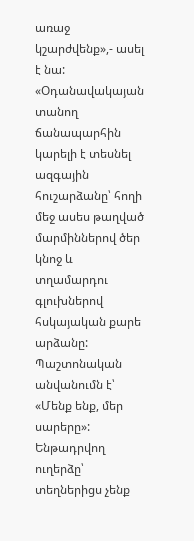առաջ կշարժվենք»,- ասել է նա:
«Օդանավակայան տանող ճանապարհին կարելի է տեսնել ազգային հուշարձանը՝ հողի մեջ ասես թաղված մարմիններով ծեր կնոջ և տղամարդու գլուխներով հսկայական քարե արձանը: Պաշտոնական անվանումն է՝ «Մենք ենք, մեր սարերը»: Ենթադրվող ուղերձը՝ տեղներիցս չենք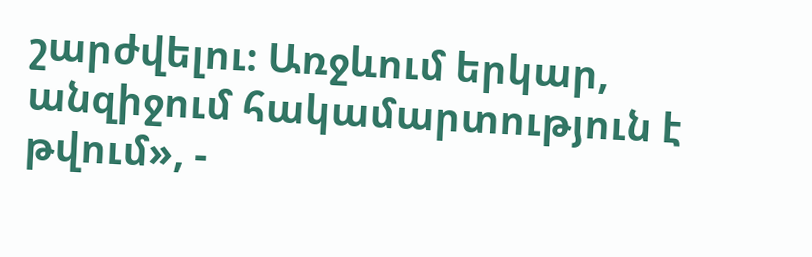շարժվելու։ Առջևում երկար, անզիջում հակամարտություն է թվում», -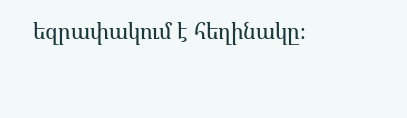եզրափակում է հեղինակը։